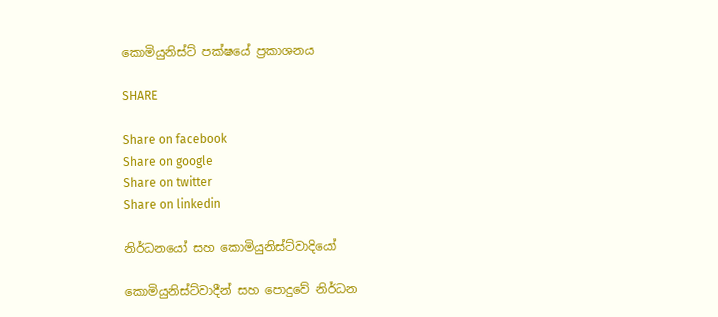කොමියුනිස්ට් පක්ෂයේ ප්‍රකාශනය

SHARE

Share on facebook
Share on google
Share on twitter
Share on linkedin

නිර්ධනයෝ සහ කොමියුනිස්ට්වාදියෝ

කොමියුනිස්ට්වාදීන් සහ පොදුවේ නිර්ධන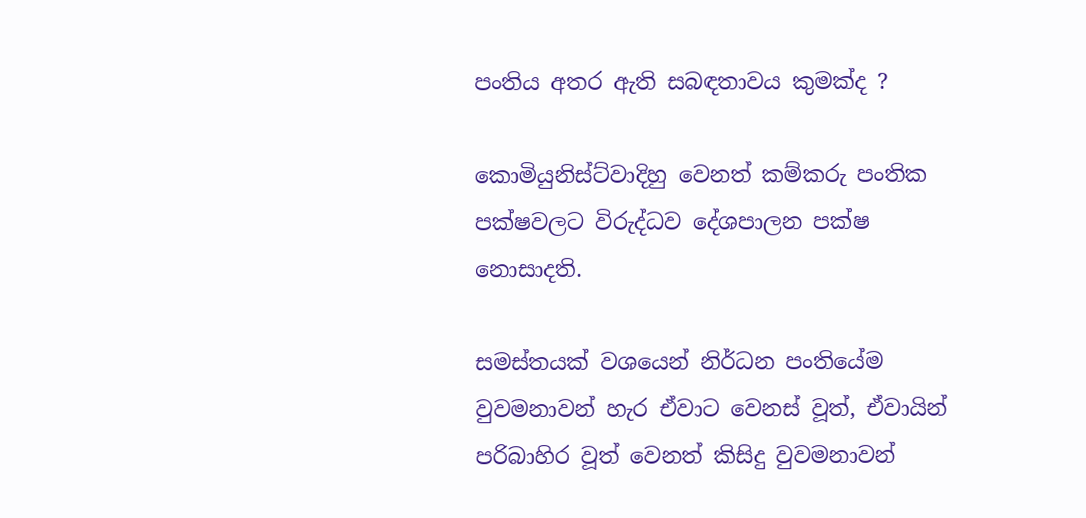පංතිය අතර ඇති සබඳතාවය කුමක්ද ?

කොමියුනිස්ට්වාදිහු වෙනත් කම්කරු පංතික පක්ෂවලට විරුද්ධව දේශපාලන පක්ෂ නොසාදති.

සමස්තයක් වශයෙන් නිර්ධන පංතියේම වුවමනාවන් හැර ඒවාට වෙනස් වූත්, ඒවායින් පරිබාහිර වූත් වෙනත් කිසිදු වුවමනාවන්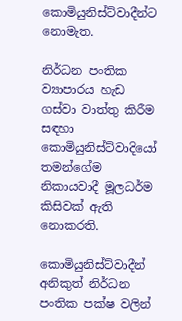කොමියුනිස්ට්වාදීන්ට නොමැත.

නිර්ධන පංතික ව්‍යාපාරය හැඩ ගස්වා වාත්තු කිරීම සඳහා කොමියුනිස්ට්වාදියෝ තමන්ගේම
නිකායවාදී මූලධර්ම කිසිවක් ඇති නොකරති.

කොමියුනිස්ට්වාදීන් අනිකුත් නිර්ධන පංතික පක්ෂ වලින්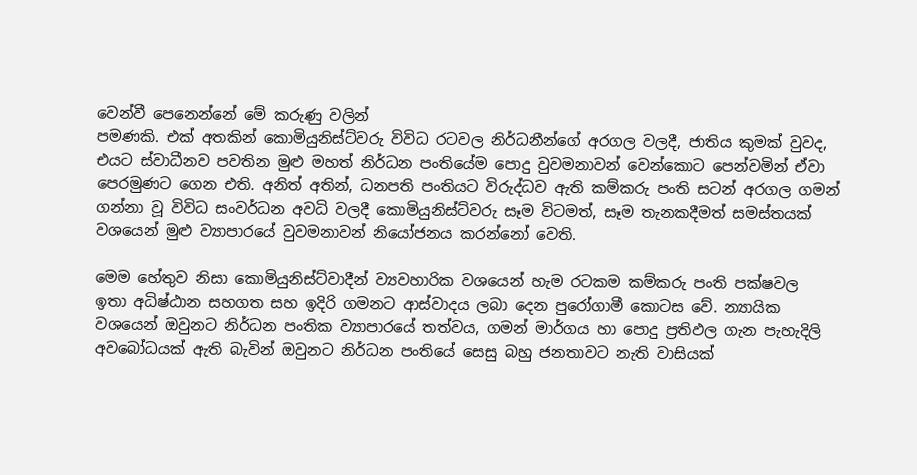වෙන්වී පෙනෙන්නේ මේ කරුණු වලින්
පමණකි. එක් අතකින් කොමියුනිස්ට්වරු විවිධ රටවල නිර්ධනීන්ගේ අරගල වලදී, ජාතිය කුමක් වුවද, එයට ස්වාධීනව පවතින මුළු මහත් නිර්ධන පංතියේම පොදු වුවමනාවන් වෙන්කොට පෙන්වමින් ඒවා පෙරමුණට ගෙන එති. අනිත් අතින්, ධනපති පංතියට විරුද්ධව ඇති කම්කරු පංති සටන් අරගල ගමන් ගන්නා වූ විවිධ සංවර්ධන අවධි වලදී කොමියුනිස්ට්වරු සෑම විටමත්, සෑම තැනකදීමත් සමස්තයක් වශයෙන් මුළු ව්‍යාපාරයේ වුවමනාවන් නියෝජනය කරන්නෝ වෙති.

මෙම හේතුව නිසා කොමියුනිස්ට්වාදීන් ව්‍යවහාරික වශයෙන් හැම රටකම කම්කරු පංති පක්ෂවල
ඉතා අධිෂ්ඨාන සහගත සහ ඉදිරි ගමනට ආස්වාදය ලබා දෙන පුරෝගාමී කොටස වේ. න්‍යායික
වශයෙන් ඔවුනට නිර්ධන පංතික ව්‍යාපාරයේ තත්වය, ගමන් මාර්ගය හා පොදු ප්‍රතිඵල ගැන පැහැදිලි අවබෝධයක් ඇති බැවින් ඔවුනට නිර්ධන පංතියේ සෙසු බහු ජනතාවට නැති වාසියක්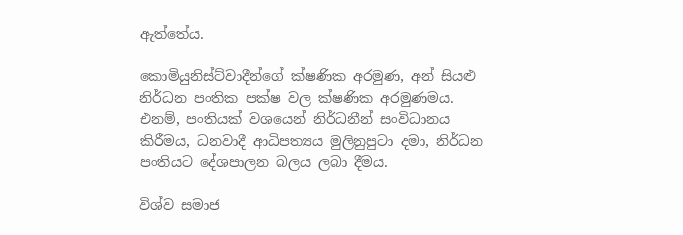ඇත්තේය.

කොමියුනිස්ට්වාදීන්ගේ ක්ෂණික අරමුණ, අන් සියළු නිර්ධන පංතික පක්ෂ වල ක්ෂණික අරමුණමය. එනම්, පංතියක් වශයෙන් නිර්ධනීන් සංවිධානය කිරීමය, ධනවාදී ආධිපත්‍යය මුලිනුපුටා දමා, නිර්ධන පංතියට දේශපාලන බලය ලබා දීමය.

විශ්ව සමාජ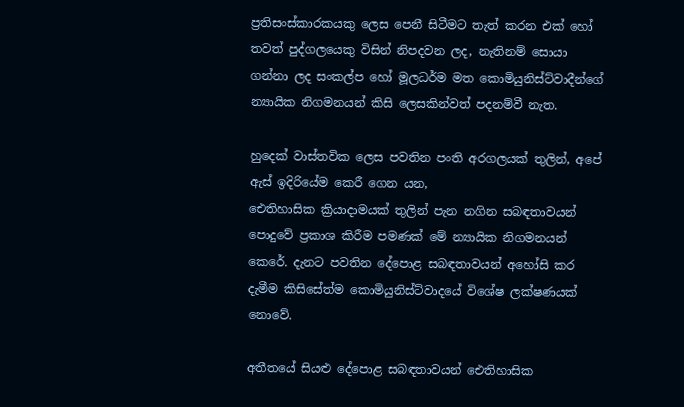ප්‍රතිසංස්කාරකයකු ලෙස පෙනී සිටීමට තැත් කරන එක් හෝ තවත් පුද්ගලයෙකු විසින් නිපදවන ලද, නැතිනම් සොයා ගන්නා ලද සංකල්ප හෝ මූලධර්ම මත කොමියුනිස්ට්වාදීන්ගේ න්‍යායික නිගමනයන් කිසි ලෙසකින්වත් පදනම්වී නැත.

හුදෙක් වාස්තවික ලෙස පවතින පංති අරගලයක් තුලින්, අපේ ඇස් ඉදිරියේම කෙරී ගෙන යන,
ඓතිහාසික ක්‍රියාදාමයක් තුලින් පැන නගින සබඳතාවයන් පොදුවේ ප්‍රකාශ කිරීම පමණක් මේ න්‍යායික නිගමනයන් කෙරේ. දැනට පවතින දේපොළ සබඳතාවයන් අහෝසි කර දැමීම කිසිසේත්ම කොමියුනිස්ට්වාදයේ විශේෂ ලක්ෂණයක් නොවේ.

අතීතයේ සියළු දේපොළ සබඳතාවයන් ඓතිහාසික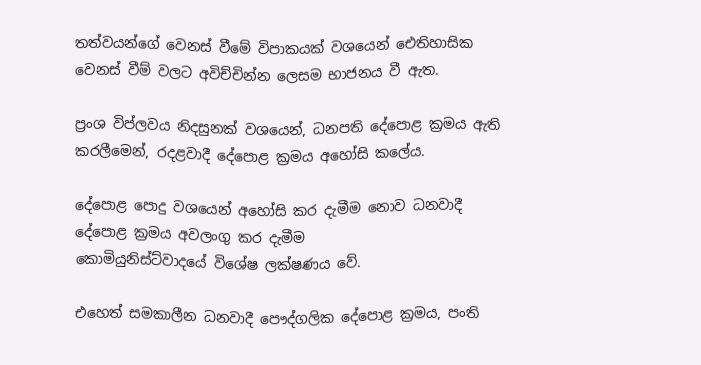තත්වයන්ගේ වෙනස් වීමේ විපාකයක් වශයෙන් ඓතිහාසික වෙනස් වීම් වලට අවිච්චින්න ලෙසම භාජනය වී ඇත.

ප්‍රංශ විප්ලවය නිදසුනක් වශයෙන්, ධනපති දේපොළ ක්‍රමය ඇති කරලීමෙන්, රදළවාදී දේපොළ ක්‍රමය අහෝසි කලේය.

දේපොළ පොදු වශයෙන් අහෝසි කර දැමීම නොව ධනවාදී දේපොළ ක්‍රමය අවලංගු කර දැමීම
කොමියුනිස්ට්වාදයේ විශේෂ ලක්ෂණය වේ.

එහෙත් සමකාලීන ධනවාදී පෞද්ගලික දේපොළ ක්‍රමය, පංති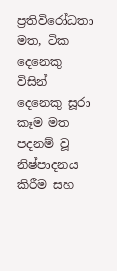ප්‍රතිවිරෝධතා මත, ටික දෙනෙකු විසින් දෙනෙකු සූරා කෑම මත පදනම් වූ නිෂ්පාදනය කිරීම සහ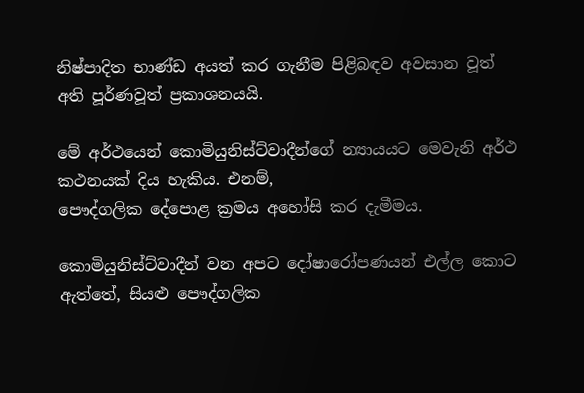නිෂ්පාදිත භාණ්ඩ අයත් කර ගැනීම පිළිබඳව අවසාන වූත් අති පූර්ණවූත් ප්‍රකාශනයයි.

මේ අර්ථයෙන් කොමියුනිස්ට්වාදීන්ගේ න්‍යායයට මෙවැනි අර්ථ කථනයක් දිය හැකිය. එනම්,
පෞද්ගලික දේපොළ ක්‍රමය අහෝසි කර දැමීමය.

කොමියුනිස්ට්වාදීන් වන අපට දෝෂාරෝපණයන් එල්ල කොට ඇත්තේ, සියළු පෞද්ගලික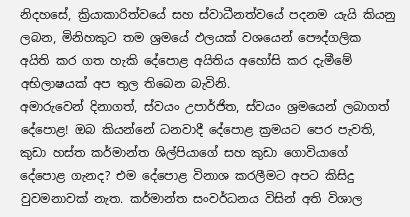නිදහසේ, ක්‍රියාකාරිත්වයේ සහ ස්වාධීනත්වයේ පදනම යැයි කියනු ලබන, මිනිහකුට තම ශ්‍රමයේ ඵලයක් වශයෙන් පෞද්ගලික අයිති කර ගත හැකි දේපොළ අයිතිය අහෝසි කර දැමීමේ අභිලාෂයක් අප තුල තිබෙන බැවිනි.
අමාරුවෙන් දිනාගත්, ස්වයං උපාර්ජිත, ස්වයං ශ්‍රමයෙන් ලබාගත් දේපොළ! ඔබ කියන්නේ ධනවාදී දේපොළ ක්‍රමයට පෙර පැවති, කුඩා හස්ත කර්මාන්ත ශිල්පියාගේ සහ කුඩා ගොවියාගේ දේපොළ ගැනද? එම දේපොළ විනාශ කරලීමට අපට කිසිදු වුවමනාවක් නැත. කර්මාන්ත සංවර්ධනය විසින් අති විශාල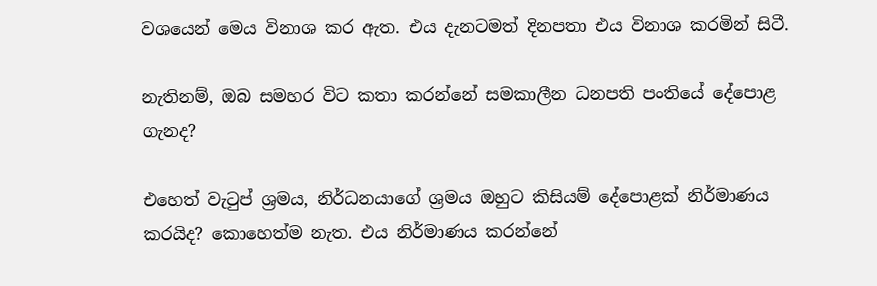වශයෙන් මෙය විනාශ කර ඇත. එය දැනටමත් දිනපතා එය විනාශ කරමින් සිටී.

නැතිනම්, ඔබ සමහර විට කතා කරන්නේ සමකාලීන ධනපති පංතියේ දේපොළ ගැනද?

එහෙත් වැටුප් ශ්‍රමය, නිර්ධනයාගේ ශ්‍රමය ඔහුට කිසියම් දේපොළක් නිර්මාණය කරයිද? කොහෙත්ම නැත. එය නිර්මාණය කරන්නේ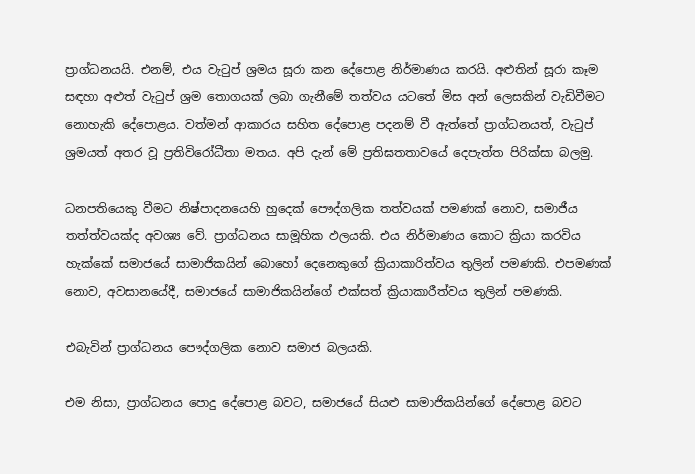ප්‍රාග්ධනයයි. එනම්, එය වැටුප් ශ්‍රමය සූරා කන දේපොළ නිර්මාණය කරයි. අළුතින් සූරා කෑම සඳහා අළුත් වැටුප් ශ්‍රම තොගයක් ලබා ගැනීමේ තත්වය යටතේ මිස අන් ලෙසකින් වැඩිවීමට නොහැකි දේපොළය. වත්මන් ආකාරය සහිත දේපොළ පදනම් වී ඇත්තේ ප්‍රාග්ධනයත්, වැටුප් ශ්‍රමයත් අතර වූ ප්‍රතිවිරෝධීතා මතය. අපි දැන් මේ ප්‍රතිඝතතාවයේ දෙපැත්ත පිරික්සා බලමු.

ධනපතියෙකු වීමට නිෂ්පාදනයෙහි හුදෙක් පෞද්ගලික තත්වයක් පමණක් නොව, සමාජීය
තත්ත්වයක්ද අවශ්‍ය වේ. ප්‍රාග්ධනය සාමූහික ඵලයකි. එය නිර්මාණය කොට ක්‍රියා කරවිය හැක්කේ සමාජයේ සාමාජිකයින් බොහෝ දෙනෙකුගේ ක්‍රියාකාරිත්වය තුලින් පමණකි. එපමණක් නොව, අවසානයේදී, සමාජයේ සාමාජිකයින්ගේ එක්සත් ක්‍රියාකාරීත්වය තුලින් පමණකි.

එබැවින් ප්‍රාග්ධනය පෞද්ගලික නොව සමාජ බලයකි.

එම නිසා, ප්‍රාග්ධනය පොදු දේපොළ බවට, සමාජයේ සියළු සාමාජිකයින්ගේ දේපොළ බවට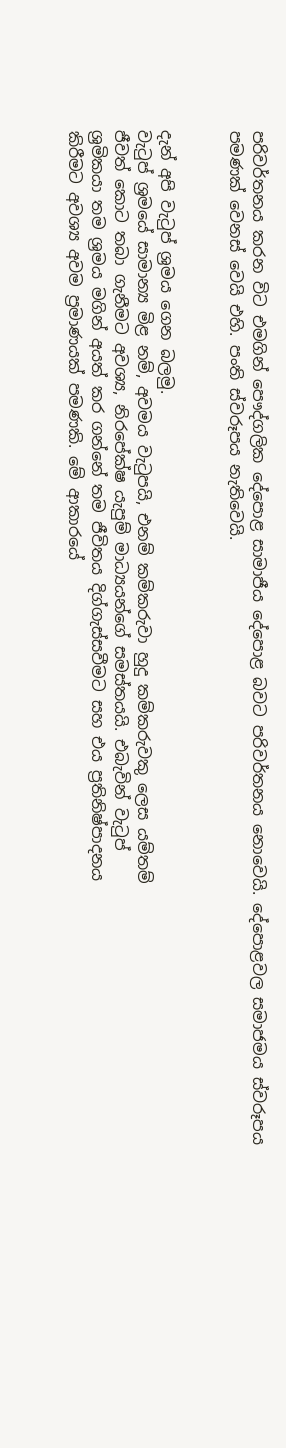පරිවර්තනය කරන විට එමගින් පෞද්ගලික දේපොළ සාමාජීය දේපොළ බවට පරිවර්තනය නොවෙයි. දේපොළවල සමාජමය ස්වරූපය පමණක් වෙනස් වෙයි එහි. පංති ස්වරූපය නැතිවෙයි.


දැන් අපි වැටුප් ශ්‍රමය ගෙන බලමු.
වැටුප් ශ්‍රමයේ සාමාන්‍ය මිළ නම්, අවමය වැටුපයි, එනම් කම්කරුවා හුදු කම්කරුවකු ලෙස යම්තම්
ජීවත් කොට තබා ගැනීමට අවශ්‍ය, නිරපේක්ෂ යැපුම් මාධ්‍යයන්ගේ සමස්තයයි. එබැවින් වැටුප්
ශ්‍රමිකයා තම ශ්‍රමය මගින් අයත් කර ගන්නේ තම ජීවිතය දිග්ගැස්සවීමට සහ එය ප්‍රතිනිෂ්පාදනය
කිරීමට අවශ්‍ය අවම ප්‍රමාණයක් පමණකි. මේ ආකාරයේ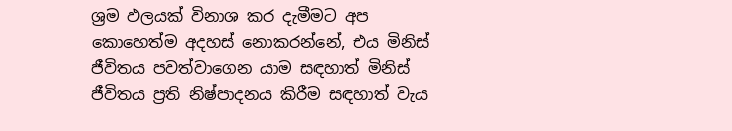ශ්‍රම ඵලයක් විනාශ කර දැමීමට අප
කොහෙත්ම අදහස් නොකරන්නේ, එය මිනිස් ජීවිතය පවත්වාගෙන යාම සඳහාත් මිනිස් ජීවිතය ප්‍රති නිෂ්පාදනය කිරීම සඳහාත් වැය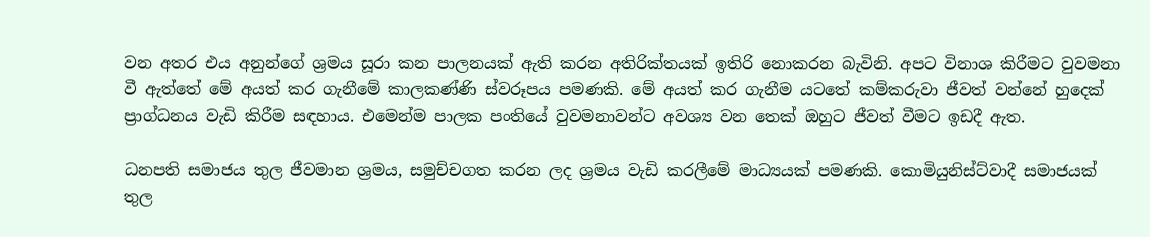වන අතර එය අනුන්ගේ ශ්‍රමය සූරා කන පාලනයක් ඇති කරන අතිරික්තයක් ඉතිරි නොකරන බැවිනි. අපට විනාශ කිරීමට වුවමනා වී ඇත්තේ මේ අයත් කර ගැනීමේ කාලකණ්ණි ස්වරූපය පමණකි. මේ අයත් කර ගැනීම යටතේ කම්කරුවා ජීවත් වන්නේ හුදෙක් ප්‍රාග්ධනය වැඩි කිරීම සඳහාය. එමෙන්ම පාලක පංතියේ වුවමනාවන්ට අවශ්‍ය වන තෙක් ඔහුට ජීවත් වීමට ඉඩදී ඇත.

ධනපති සමාජය තුල ජීවමාන ශ්‍රමය, සමුච්චගත කරන ලද ශ්‍රමය වැඩි කරලීමේ මාධ්‍යයක් පමණකි. කොමියුනිස්ට්වාදී සමාජයක් තුල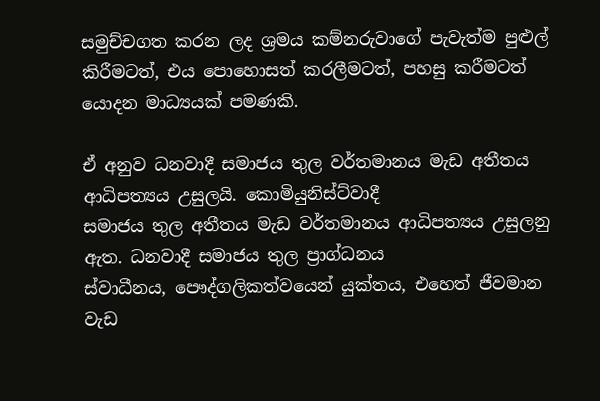සමුච්චගත කරන ලද ශ්‍රමය කම්නරුවාගේ පැවැත්ම පුළුල් කිරීමටත්, එය පොහොසත් කරලීමටත්, පහසු කරීමටත් යොදන මාධ්‍යයක් පමණකි.

ඒ අනුව ධනවාදී සමාජය තුල වර්තමානය මැඩ අතීතය ආධිපත්‍යය උසුලයි. කොමියුනිස්ට්වාදී
සමාජය තුල අතීතය මැඩ වර්තමානය ආධිපත්‍යය උසුලනු ඇත. ධනවාදී සමාජය තුල ප්‍රාග්ධනය
ස්වාධීනය, පෞද්ගලිකත්වයෙන් යුක්තය, එහෙත් ජීවමාන වැඩ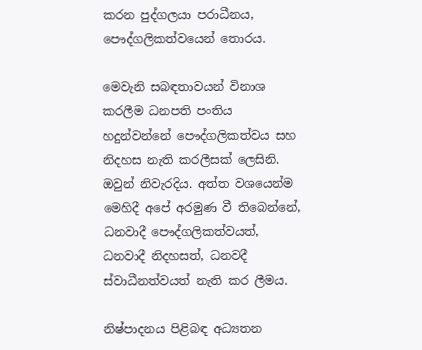කරන පුද්ගලයා පරාධීනය,
පෞද්ගලිකත්වයෙන් තොරය.

මෙවැනි සබඳතාවයන් විනාශ කරලීම ධනපති පංතිය හදුන්වන්නේ පෞද්ගලිකත්වය සහ නිදහස නැති කරලීසක් ලෙසිනි. ඔවුන් නිවැරදිය. අත්ත වශයෙන්ම මෙහිදී අපේ අරමුණ වී තිබෙන්නේ, ධනවාදී පෞද්ගලිකත්වයත්, ධනවාදී නිදහසත්, ධනවදී ස්වාධීනත්වයත් නැති කර ලීමය.

නිෂ්පාදනය පිළිබඳ අධ්‍යතන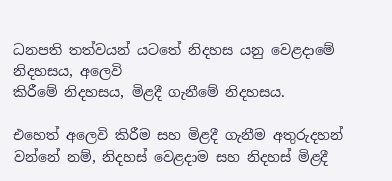ධනපති තත්වයන් යටතේ නිදහස යනු වෙළදාමේ නිදහසය, අලෙවි
කිරීමේ නිදහසය, මිළදී ගැනීමේ නිදහසය.

එහෙත් අලෙවි කිරීම සහ මිළදී ගැනීම අතුරුදහන් වන්නේ නම්, නිදහස් වෙළදාම සහ නිදහස් මිළදී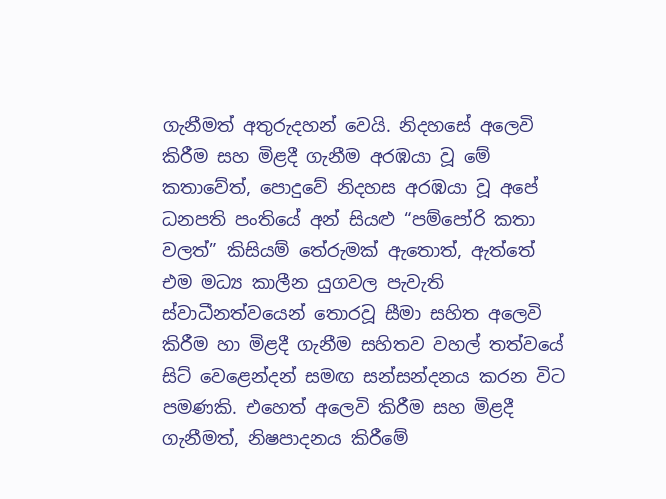ගැනීමත් අතුරුදහන් වෙයි. නිදහසේ අලෙවි කිරීම සහ මිළදී ගැනීම අරඹයා වූ මේ කතාවේත්, පොදුවේ නිදහස අරඹයා වූ අපේ ධනපති පංතියේ අන් සියළු “පම්පෝරි කතා වලත්” කිසියම් තේරුමක් ඇතොත්, ඇත්තේ එම මධ්‍ය කාලීන යුගවල පැවැති ස්වාධීනත්වයෙන් තොරවූ සීමා සහිත අලෙවි කිරීම හා මිළදී ගැනීම සහිතව වහල් තත්වයේ සිට් වෙළෙන්දන් සමඟ සන්සන්දනය කරන විට පමණකි. එහෙත් අලෙවි කිරීම සහ මිළදී ගැනීමත්, නිෂපාදනය කිරීමේ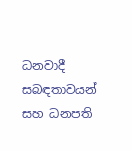ධනවාදී සබඳතාවයන් සහ ධනපති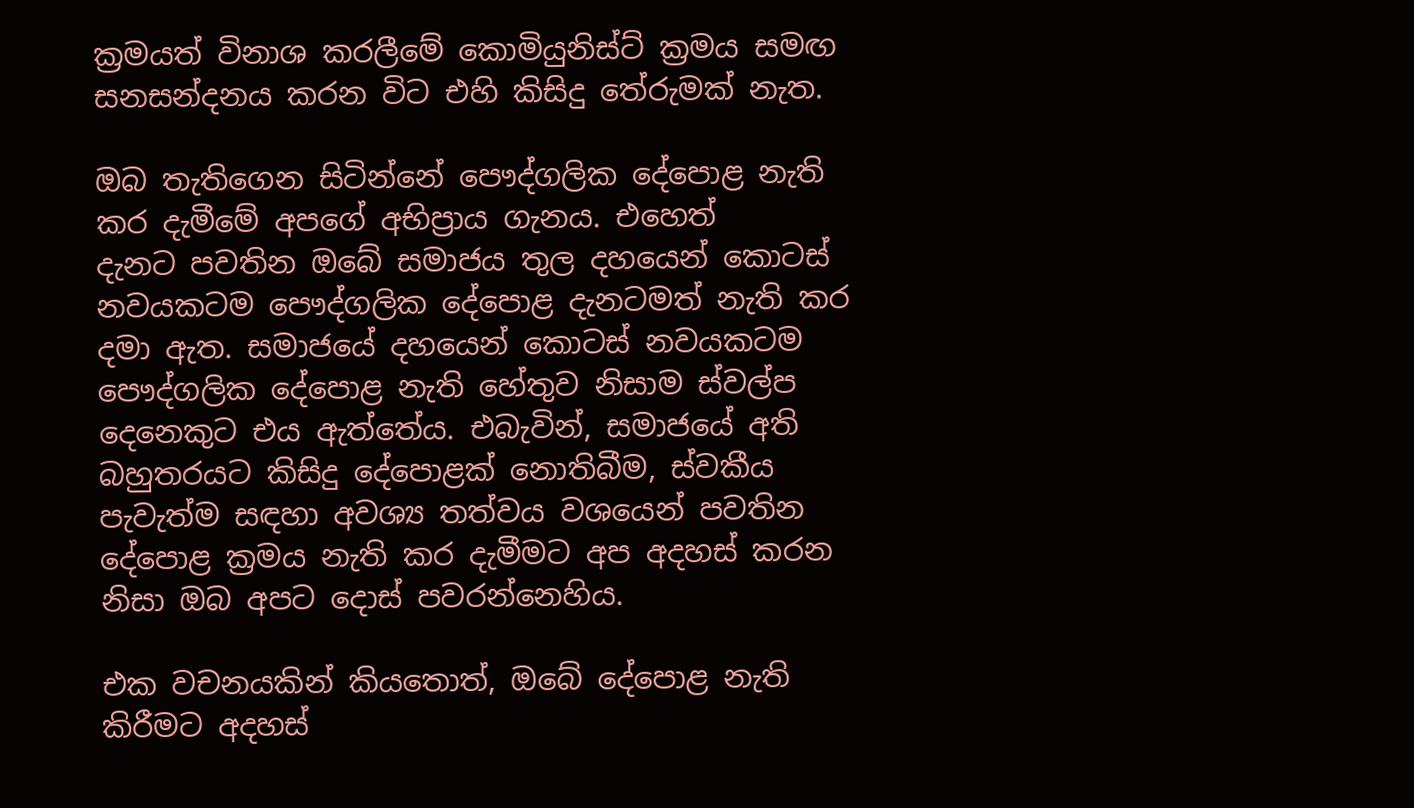ක්‍රමයත් විනාශ කරලීමේ කොමියුනිස්ට් ක්‍රමය සමඟ සනසන්දනය කරන විට එහි කිසිදු තේරුමක් නැත.

ඔබ තැතිගෙන සිටින්නේ පෞද්ගලික දේපොළ නැති කර දැමීමේ අපගේ අභිප්‍රාය ගැනය. එහෙත්
දැනට පවතින ඔබේ සමාජය තුල දහයෙන් කොටස් නවයකටම පෞද්ගලික දේපොළ දැනටමත් නැති කර දමා ඇත. සමාජයේ දහයෙන් කොටස් නවයකටම පෞද්ගලික දේපොළ නැති හේතුව නිසාම ස්වල්ප දෙනෙකුට එය ඇත්තේය. එබැවින්, සමාජයේ අති බහුතරයට කිසිදු දේපොළක් නොතිබීම, ස්වකීය පැවැත්ම සඳහා අවශ්‍ය තත්වය වශයෙන් පවතින දේපොළ ක්‍රමය නැති කර දැමීමට අප අදහස් කරන නිසා ඔබ අපට දොස් පවරන්නෙහිය.

එක වචනයකින් කියතොත්, ඔබේ දේපොළ නැති කිරීමට අදහස්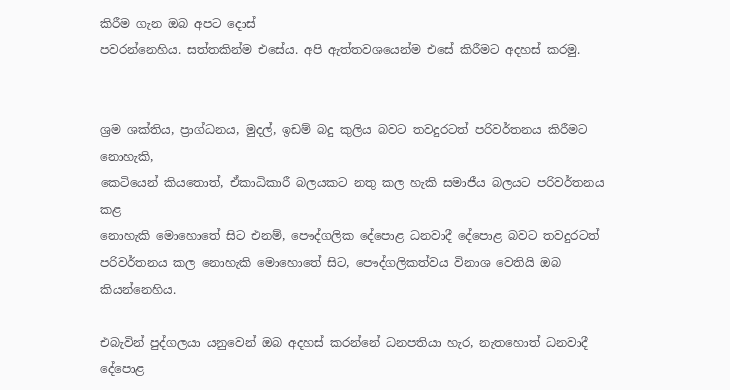කිරීම ගැන ඔබ අපට දොස්
පවරන්නෙහිය. සත්තකින්ම එසේය. අපි ඇත්තවශයෙන්ම එසේ කිරීමට අදහස් කරමු.


ශ්‍රම ශක්තිය, ප්‍රාග්ධනය, මුදල්, ඉඩම් බදු කුලිය බවට තවදුරටත් පරිවර්තනය කිරීමට නොහැකි,
කෙටියෙන් කියතොත්, ඒකාධිකාරී බලයකට නතු කල හැකි සමාජීය බලයට පරිවර්තනය කළ
නොහැකි මොහොතේ සිට එනම්, පෞද්ගලික දේපොළ ධනවාදී දේපොළ බවට තවදුරටත් පරිවර්තනය කල නොහැකි මොහොතේ සිට, පෞද්ගලිකත්වය විනාශ වෙතියි ඔබ කියන්නෙහිය.

එබැවින් පුද්ගලයා යනුවෙන් ඔබ අදහස් කරන්නේ ධනපතියා හැර, නැතහොත් ධනවාදී දේපොළ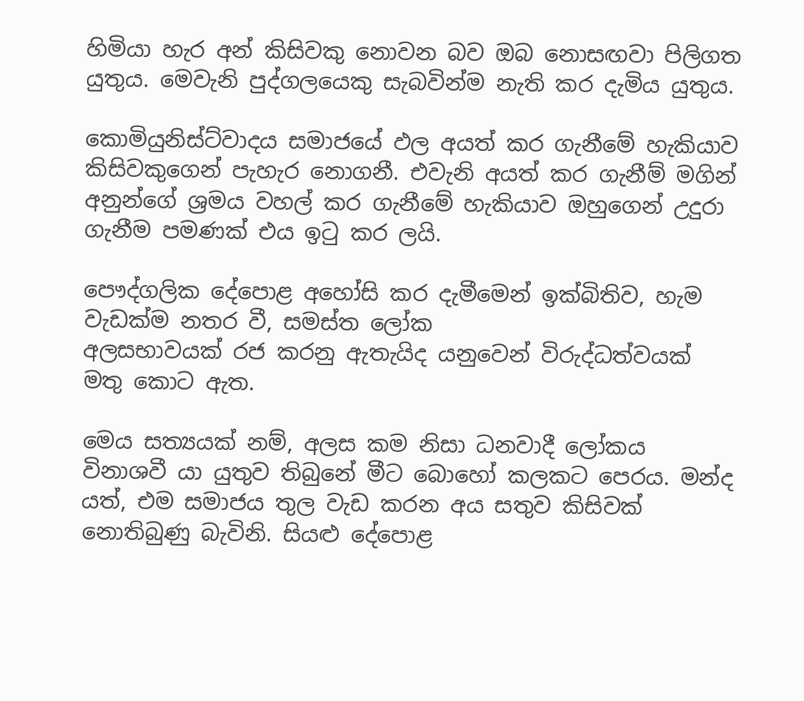හිමියා හැර අන් කිසිවකු නොවන බව ඔබ නොසඟවා පිලිගත යුතුය. මෙවැනි පුද්ගලයෙකු සැබවින්ම නැති කර දැමිය යුතුය.

කොමියුනිස්ට්වාදය සමාජයේ ඵල අයත් කර ගැනීමේ හැකියාව කිසිවකුගෙන් පැහැර නොගනී. එවැනි අයත් කර ගැනීම් මගින් අනුන්ගේ ශ්‍රමය වහල් කර ගැනීමේ හැකියාව ඔහුගෙන් උදුරා ගැනීම පමණක් එය ඉටු කර ලයි.

පෞද්ගලික දේපොළ අහෝසි කර දැමීමෙන් ඉක්බිතිව, හැම වැඩක්ම නතර වී, සමස්ත ලෝක
අලසභාවයක් රජ කරනු ඇතැයිද යනුවෙන් විරුද්ධත්වයක් මතු කොට ඇත.

මෙය සත්‍යයක් නම්, අලස කම නිසා ධනවාදී ලෝකය විනාශවී යා යුතුව තිබුනේ මීට බොහෝ කලකට පෙරය. මන්ද යත්, එම සමාජය තුල වැඩ කරන අය සතුව කිසිවක් නොතිබුණු බැවිනි. සියළු දේපොළ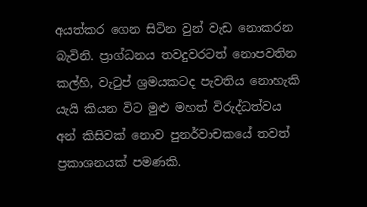අයත්කර ගෙන සිටින වුන් වැඩ නොකරන බැවිනි. ප්‍රාග්ධනය තවදුවරටත් නොපවතින කල්හි, වැටුප් ශ්‍රමයකටද පැවතිය නොහැකි යැයි කියන විට මුළු මහත් විරුද්ධත්වය අන් කිසිවක් නොව පුනර්වාචකයේ තවත් ප්‍රකාශනයක් පමණකි.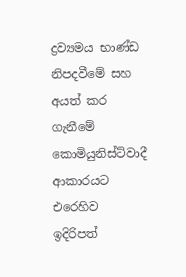ද්‍රව්‍යමය භාණ්ඩ නිපදවීමේ සහ අයත් කර ගැනීමේ කොමියුනිස්ට්වාදී ආකාරයට එරෙහිව ඉදිරිපත්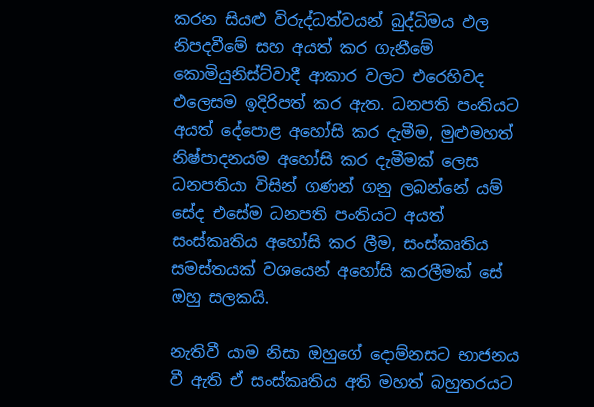කරන සියළු විරුද්ධත්වයන් බුද්ධිමය ඵල නිපදවීමේ සහ අයත් කර ගැනීමේ කොමියුනිස්ට්වාදී ආකාර වලට එරෙහිවද එලෙසම ඉදිරිපත් කර ඇත. ධනපති පංතියට අයත් දේපොළ අහෝසි කර දැමීම, මුළුමහත් නිෂ්පාදනයම අහෝසි කර දැමීමක් ලෙස ධනපතියා විසින් ගණන් ගනු ලබන්නේ යම් සේද එසේම ධනපති පංතියට අයත් සංස්කෘතිය අහෝසි කර ලීම, සංස්කෘතිය සමස්තයක් වශයෙන් අහෝසි කරලීමක් සේ ඔහු සලකයි.

නැතිවී යාම නිසා ඔහුගේ දොම්නසට භාජනය වී ඇති ඒ සංස්කෘතිය අති මහත් බහුතරයට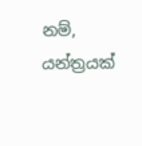නම්,
යන්ත්‍රයක්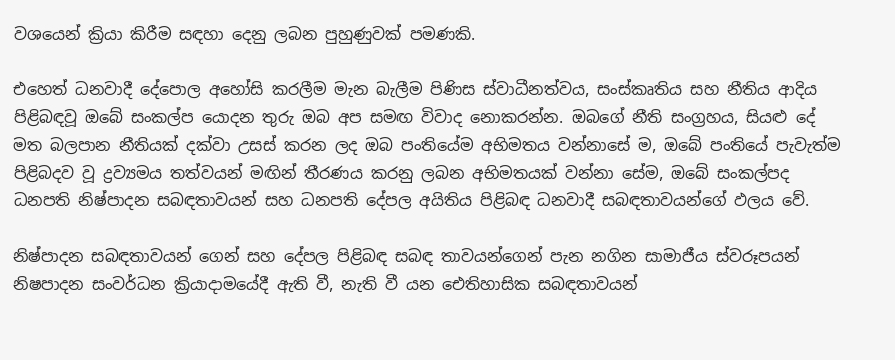වශයෙන් ක්‍රියා කිරීම සඳහා දෙනු ලබන පුහුණුවක් පමණකි.

එහෙත් ධනවාදී දේපොල අහෝසි කරලීම මැන බැලීම පිණිස ස්වාධීනත්වය, සංස්කෘතිය සහ නීතිය ආදිය පිළිබඳවූ ඔබේ සංකල්ප යොදන තුරු ඔබ අප සමඟ විවාද නොකරන්න. ඔබගේ නීති සංග්‍රහය, සියළු දේ මත බලපාන නීතියක් දක්වා උසස් කරන ලද ඔබ පංතියේම අභිමතය වන්නාසේ ම, ඔබේ පංතියේ පැවැත්ම පිළිබදව වූ ද්‍රව්‍යමය තත්වයන් මඟින් තීරණය කරනු ලබන අභිමතයක් වන්නා සේම, ඔබේ සංකල්පද ධනපති නිෂ්පාදන සබඳතාවයන් සහ ධනපති දේපල අයිතිය පිළිබඳ ධනවාදී සබඳතාවයන්ගේ ඵලය වේ.

නිෂ්පාදන සබඳතාවයන් ගෙන් සහ දේපල පිළිබඳ සබඳ තාවයන්ගෙන් පැන නගින සාමාජීය ස්වරූපයන් නිෂපාදන සංවර්ධන ක්‍රියාදාමයේදී ඇති වී, නැති වී යන ඓතිහාසික සබඳතාවයන්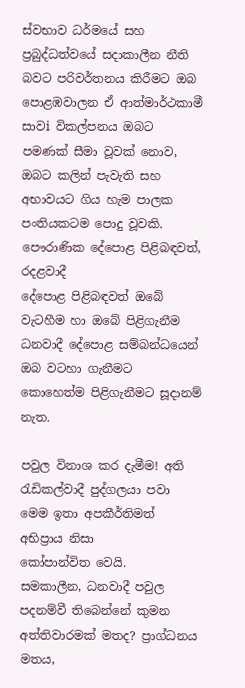ස්වභාව ධර්මයේ සහ ප්‍රබුද්ධත්වයේ සදාකාලීන නීති බවට පරිවර්තනය කිරීමට ඔබ පොළඹවාලන ඒ ආත්මාර්ථකාමී සාවi විකල්පනය ඔබට පමණක් සීමා වූවක් නොව, ඔබට කලින් පැවැති සහ
අභාවයට ගිය හැම පාලක පංතියකටම පොදු වූවකි. පෞරාණික දේපොළ පිළිබඳවත්, රදළවාදී
දේපොළ පිළිබඳවත් ඔබේ වැටහීම හා ඔබේ පිළිගැනීම ධනවාදී දේපොළ සම්බන්ධයෙන් ඔබ වටහා ගැනීමට කොහෙත්ම පිළිගැනීමට සූදානම් නැත.

පවුල විනාශ කර දැමීම! අති රැඩිකල්වාදී පුද්ගලයා පවා මෙම ඉතා අපකීර්තිමත් අභිප්‍රාය නිසා
කෝපාන්විත වෙයි.
සමකාලීන, ධනවාදී පවුල පදනම්වී තිබෙන්නේ කුමන අත්තිවාරමක් මතද? ප්‍රාග්ධනය මතය,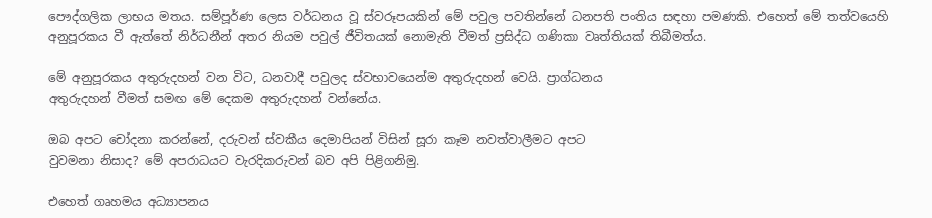පෞද්ගලික ලාභය මතය. සම්පූර්ණ ලෙස වර්ධනය වූ ස්වරූපයකින් මේ පවුල පවතින්නේ ධනපති පංතිය සඳහා පමණකි. එහෙත් මේ තත්වයෙහි අනුපූරකය වී ඇත්තේ නිර්ධනීන් අතර නියම පවුල් ජීවිතයක් නොමැති වීමත් ප්‍රසිද්ධ ගණිකා වෘත්තියක් තිබීමත්ය.

මේ අනුපූරකය අතුරුදහන් වන විට, ධනවාදී පවුලද ස්වභාවයෙන්ම අතුරුදහන් වෙයි. ප්‍රාග්ධනය
අතුරුදහන් වීමත් සමඟ මේ දෙකම අතුරුදහන් වන්නේය.

ඔබ අපට චෝදනා කරන්නේ, දරුවන් ස්වකීය දෙමාපියන් විසින් සූරා කෑම නවත්වාලීමට අපට
වුවමනා නිසාද? මේ අපරාධයට වැරදිකරුවන් බව අපි පිළිගනිමු.

එහෙත් ගෘහමය අධ්‍යාපනය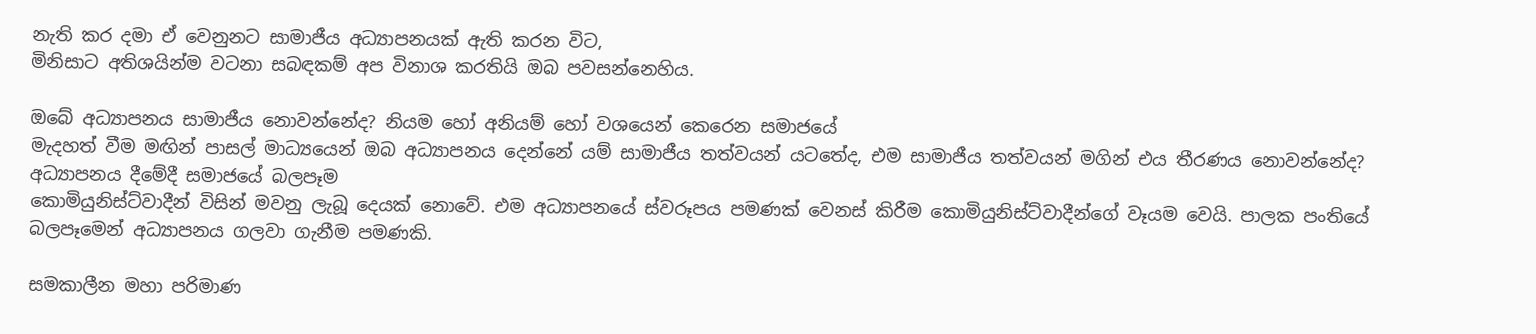නැති කර දමා ඒ වෙනුනට සාමාජීය අධ්‍යාපනයක් ඇති කරන විට,
මිනිසාට අතිශයින්ම වටනා සබඳකම් අප විනාශ කරතියි ඔබ පවසන්නෙහිය.

ඔබේ අධ්‍යාපනය සාමාජීය නොවන්නේද? නියම හෝ අනියම් හෝ වශයෙන් කෙරෙන සමාජයේ
මැදහත් වීම මඟින් පාසල් මාධ්‍යයෙන් ඔබ අධ්‍යාපනය දෙන්නේ යම් සාමාජීය තත්වයන් යටතේද, එම සාමාජීය තත්වයන් මගින් එය තීරණය නොවන්නේද? අධ්‍යාපනය දීමේදී සමාජයේ බලපෑම
කොමියුනිස්ට්වාදීන් විසින් මවනු ලැබූ දෙයක් නොවේ. එම අධ්‍යාපනයේ ස්වරූපය පමණක් වෙනස් කිරීම කොමියුනිස්ට්වාදීන්ගේ වෑයම වෙයි. පාලක පංතියේ බලපෑමෙන් අධ්‍යාපනය ගලවා ගැනීම පමණකි.

සමකාලීන මහා පරිමාණ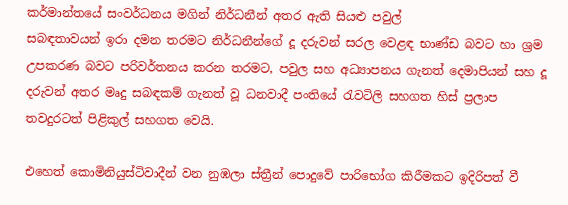කර්මාන්තයේ සංවර්ධනය මගින් නිර්ධනීන් අතර ඇති සියළු පවුල්
සබඳතාවයන් ඉරා දමන තරමට නිර්ධනීන්ගේ දූ දරුවන් සරල වෙළඳ භාණ්ඩ බවට හා ශ්‍රම උපකරණ බවට පරිවර්තනය කරන තරමට, පවුල සහ අධ්‍යාපනය ගැනත් දෙමාපියන් සහ දූ දරුවන් අතර මෘදු සබඳකම් ගැනත් වූ ධනවාදී පංතියේ රැවටිලි සහගත හිස් ප්‍රලාප තවදුරටත් පිළිකුල් සහගත වෙයි.

එහෙත් කොමිනියුස්ටිවාදීන් වන නුඹලා ස්ත්‍රීන් පොදුවේ පාරිභෝග කිරීමකට ඉදිරිපත් වී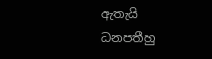ඇතැයි
ධනපතීහු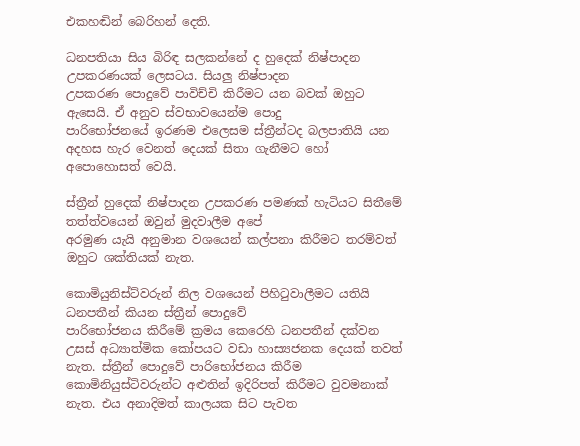එකහඬින් බෙරිහන් දෙති.

ධනපතියා සිය බිරිඳ සලකන්නේ ද හුදෙක් නිෂ්පාදන උපකරණයක් ලෙසටය. සියලු නිෂ්පාදන
උපකරණ පොදුවේ පාවිච්චි කිරීමට යන බවක් ඔහුට ඇසෙයි. ඒ අනුව ස්වභාවයෙන්ම පොදු
පාරිභෝජනයේ ඉරණම එලෙසම ස්ත්‍රීන්ටද බලපාතියි යන අදහස හැර වෙනත් දෙයක් සිතා ගැනීමට හෝ අපොහොසත් වෙයි.

ස්ත්‍රීන් හුදෙක් නිෂ්පාදන උපකරණ පමණක් හැටියට සිතීමේ තත්ත්වයෙන් ඔවුන් මුදවාලීම අපේ
අරමුණ යැයි අනුමාන වශයෙන් කල්පනා කිරීමට තරම්වත් ඔහුට ශක්තියක් නැත.

කොමියුනිස්ට්වරුන් නිල වශයෙන් පිහිටුවාලීමට යතියි ධනපතීන් කියන ස්ත්‍රීන් පොදුවේ
පාරිභෝජනය කිරීමේ ක්‍රමය කෙරෙහි ධනපතීන් දක්වන උසස් අධ්‍යාත්මික කෝපයට වඩා හාස්‍යජනක දෙයක් තවත් නැත. ස්ත්‍රීන් පොදුවේ පාරිභෝජනය කිරීම කොමිනියුස්ටිවරුන්ට අළුතින් ඉදිරිපත් කිරීමට වුවමනාක් නැත. එය අනාදිමත් කාලයක සිට පැවත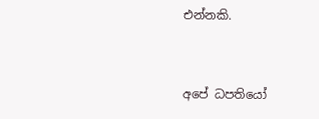එන්නකි.


අපේ ධපතියෝ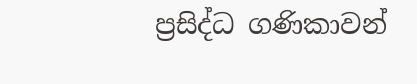ප්‍රසිද්ධ ගණිකාවන්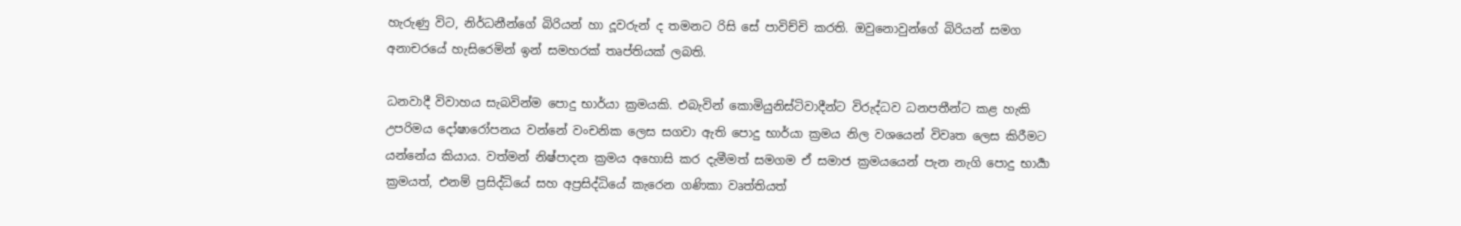හැරුණු විට, නිර්ධනීන්ගේ බිරියන් හා දූවරුන් ද තමනට රිසි සේ පාවිච්චි කරති. ඔවුනොවුන්ගේ බිරියන් සමග අනාචරයේ හැසිරෙමින් ඉන් සමහරක් තෘප්තියක් ලබති.

ධනවාදී විවාහය සැබවින්ම පොදු භාර්යා ක්‍රමයකි. එබැවින් කොමියුනිස්ටිවාදීන්ට විරුද්ධව ධනපතීන්ට කළ හැකි උපරිමය දෝෂාරෝපනය වන්නේ වංචනික ලෙස සගවා ඇති පොදු භාර්යා ක්‍රමය නිල වශයෙන් විවෘත ලෙස කිරීමට යන්නේය කියාය. වත්මන් නිෂ්පාදන ක්‍රමය අහොසි කර දැමීමත් සමගම ඒ සමාජ ක්‍රමයයෙන් පැන නැගි පොදු භාර්‍යා ක්‍රමයත්, එනම් ප්‍රසිද්ධියේ සහ අප්‍රසිද්ධියේ කැරෙන ගණිකා වෘත්තියත්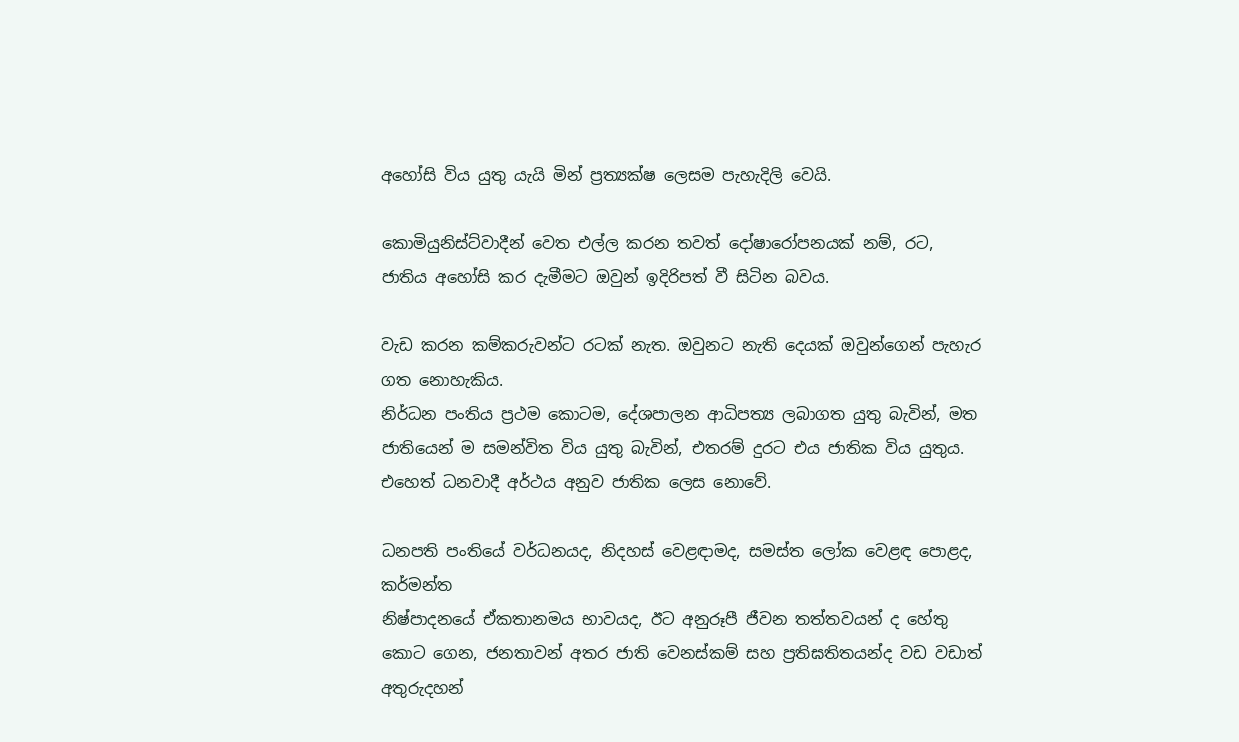අහෝසි විය යුතු යැයි මින් ප්‍රත්‍යක්ෂ ලෙසම පැහැදිලි වෙයි.

කොමියුනිස්ට්වාදීන් වෙත එල්ල කරන තවත් දෝෂාරෝපනයක් නම්, රට, ජාතිය අහෝසි කර දැමීමට ඔවුන් ඉදිරිපත් වී සිටින බවය.

වැඩ කරන කම්කරුවන්ට රටක් නැත. ඔවුනට නැති දෙයක් ඔවුන්ගෙන් පැහැර ගත නොහැකිය.
නිර්ධන පංතිය ප්‍රථම කොටම, දේශපාලන ආධිපත්‍ය ලබාගත යුතු බැවින්, මත ජාතියෙන් ම සමන්විත විය යුතු බැවින්, එතරම් දුරට එය ජාතික විය යුතුය. එහෙත් ධනවාදී අර්ථය අනුව ජාතික ලෙස නොවේ.

ධනපති පංතියේ වර්ධනයද, නිදහස් වෙළඳාමද, සමස්ත ලෝක වෙළඳ පොළද, කර්මන්ත
නිෂ්පාදනයේ ඒකතානමය භාවයද, ඊට අනුරූපී ජීවන තත්තවයන් ද හේතු කොට ගෙන, ජනතාවන් අතර ජාති වෙනස්කම් සහ ප්‍රතිඝතිතයන්ද වඩ වඩාත් අතුරුදහන්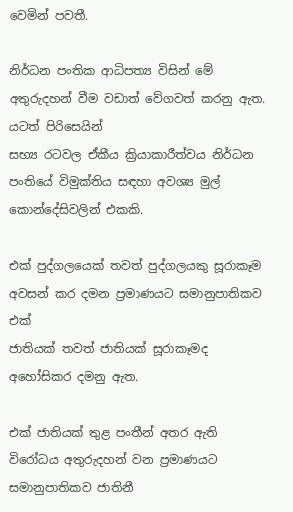වෙමින් පවතී.

නිර්ධන පංතික ආධිපත්‍ය විසින් මේ අතුරුදහන් වීම වඩාත් වේගවත් කරනු ඇත. යටත් පිරිසෙයින්
සභ්‍ය රටවල ඒකීය ක්‍රියාකාරීත්වය නිර්ධන පංතියේ විමුක්තිය සඳහා අවශ්‍ය මුල් කොන්දේසිවලින් එකකි.

එක් පුද්ගලයෙක් තවත් පුද්ගලයකු සූරාකෑම අවසන් කර දමන ප්‍රමාණයට සමානුපාතිකව එක්
ජාතියක් තවත් ජාතියක් සූරාකෑමද අහෝසිකර දමනු ඇත.

එක් ජාතියක් තුළ පංතීන් අතර ඇති විරෝධය අතුරුදහන් වන ප්‍රමාණයට සමානුපාතිකව ජාතිනී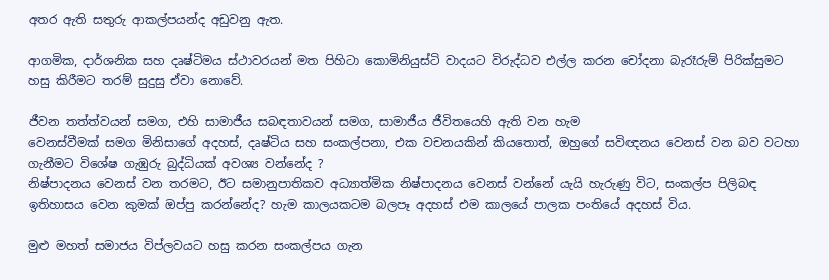අතර ඇති සතුරු ආකල්පයන්ද අඩුවනු ඇත.

ආගමික, දාර්ශනික සහ දෘෂ්ටිමය ස්ථාවරයන් මත පිහිටා කොමිනියුස්ටි වාදයට විරුද්ධව එල්ල කරන චෝදනා බැරෑරුම් පිරික්සුමට හසු කිරීමට තරම් සුදුසු ඒවා නොවේ.

ජීවන තත්ත්වයන් සමග, එහි සාමාජීය සබඳතාවයන් සමග, සාමාජීය ජීවිතයෙහි ඇති වන හැම
වෙනස්වීමක් සමග මිනිසාගේ අදහස්, දෘෂ්ටිය සහ සංකල්පනා, එක වචනයකින් කියතොත්, ඔහුගේ සවිඥනය වෙනස් වන බව වටහා ගැනීමට විශේෂ ගැඹුරු බුද්ධියක් අවශ්‍ය වන්නේද ?
නිෂ්පාදනය වෙනස් වන තරමට, ඊට සමානුපාතිකව අධ්‍යාත්මික නිෂ්පාදනය වෙනස් වන්නේ යැයි හැරුණු විට, සංකල්ප පිලිබඳ ඉතිහාසය වෙන කුමක් ඔප්පු කරන්නේද? හැම කාලයකටම බලපෑ අදහස් එම කාලයේ පාලක පංතියේ අදහස් විය.

මුළු මහත් සමාජය විප්ලවයට හසු කරන සංකල්පය ගැන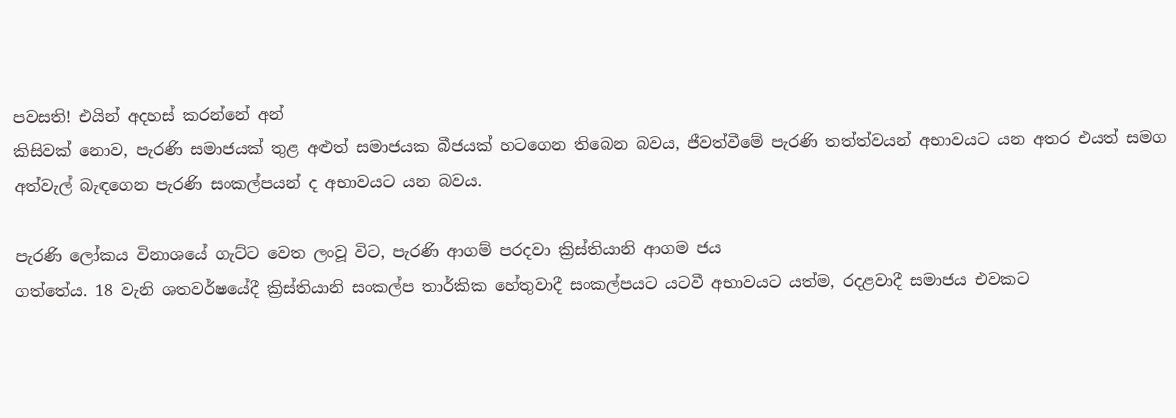පවසති! එයින් අදහස් කරන්නේ අන්
කිසිවක් නොව, පැරණි සමාජයක් තුළ අළුත් සමාජයක බීජයක් හටගෙන තිබෙන බවය, ජීවත්වීමේ පැරණි තත්ත්වයන් අභාවයට යන අතර එයත් සමග අත්වැල් බැඳගෙන පැරණි සංකල්පයන් ද අභාවයට යන බවය.

පැරණි ලෝකය විනාශයේ ගැට්ට වෙත ලංවූ විට, පැරණි ආගම් පරදවා ක්‍රිස්තියානි ආගම ජය
ගත්තේය. 18 වැනි ශතවර්ෂයේදී ක්‍රිස්තියානි සංකල්ප තාර්කික හේතුවාදී සංකල්පයට යටවී අභාවයට යත්ම, රදළවාදී සමාජය එවකට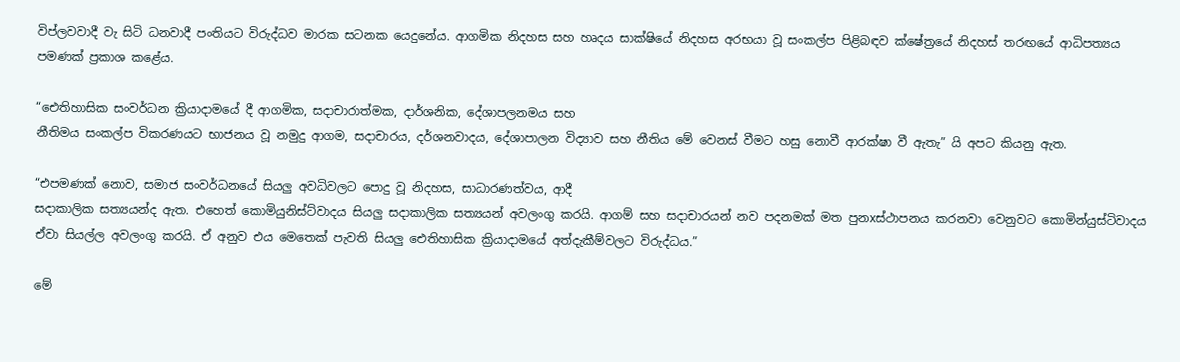විප්ලවවාදී වැ සිටි ධනවාදී පංතියට විරුද්ධව මාරක සටනක යෙදුනේය. ආගමික නිදහස සහ හෘදය සාක්ෂියේ නිදහස අරභයා වූ සංකල්ප පිළිබඳව ක්ෂේත්‍රයේ නිදහස් තරඟයේ ආධිපත්‍යය පමණක් ප්‍රකාශ කළේය.

“ඓතිහාසික සංවර්ධන ක්‍රියාදාමයේ දී ආගමික, සදාචාරාත්මක, දාර්ශනික, දේශාපලනමය සහ
නීතිමය සංකල්ප විකරණයට භාජනය වූ නමුදු ආගම, සදාචාරය, දර්ශනවාදය, දේශාපාලන විද්‍යාව සහ නීතිය මේ වෙනස් වීමට හසු නොවී ආරක්ෂා වී ඇතැ” යි අපට කියනු ඇත.

“එපමණක් නොව, සමාජ සංවර්ධනයේ සියලු අවධිවලට පොදු වූ නිදහස, සාධාරණත්වය, ආදී
සදාකාලික සත්‍යයන්ද ඇත. එහෙත් කොමියුනිස්ට්වාදය සියලු සදාකාලික සත්‍යයන් අවලංගු කරයි. ආගම් සහ සදාචාරයන් නව පදනමක් මත පුනxස්ථාපනය කරනවා වෙනුවට කොමින්යුස්ටිවාදය ඒවා සියල්ල අවලංගු කරයි. ඒ අනුව එය මෙතෙක් පැවති සියලු ඓතිහාසික ක්‍රියාදාමයේ අත්දැකීම්වලට විරුද්ධය.”

මේ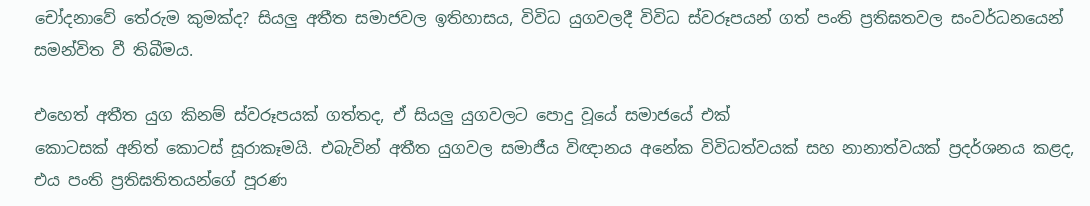චෝදනාවේ තේරුම කුමක්ද? සියලු අතීත සමාජවල ඉතිහාසය, විවිධ යුගවලදී විවිධ ස්වරූපයන් ගත් පංති ප්‍රතිඝතවල සංවර්ධනයෙන් සමන්විත වී තිබීමය.

එහෙත් අතීත යුග කිනම් ස්වරූපයක් ගත්තද, ඒ සියලු යුගවලට පොදු වූයේ සමාජයේ එක්
කොටසක් අනිත් කොටස් සූරාකෑමයි. එබැවින් අතීත යුගවල සමාජීය විඥානය අනේක විවිධත්වයක් සහ නානාත්වයක් ප්‍රදර්ශනය කළද, එය පංති ප්‍රතිඝතිතයන්ගේ පූරණ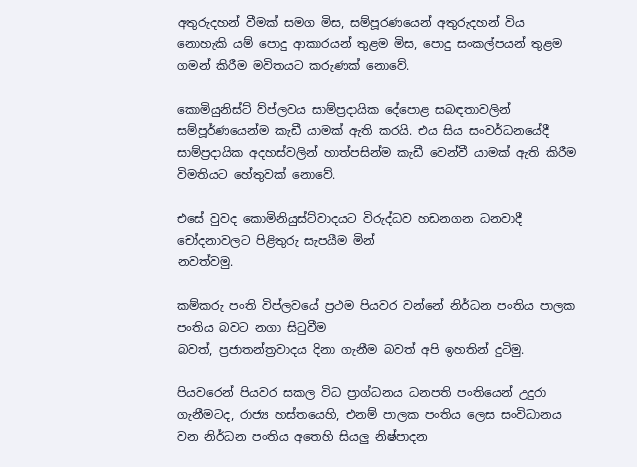අතුරුදහන් වීමක් සමග මිස, සම්පූරණයෙන් අතුරුදහන් විය නොහැකි යම් පොදු ආකාරයන් තුළම මිස, පොදු සංකල්පයන් තුළම ගමන් කිරීම මවිතයට කරුණක් නොවේ.

කොමියුනිස්ට් ව්ප්ලවය සාම්ප්‍රදායික දේපොළ සබඳතාවලින් සම්පූර්ණයෙන්ම කැඩී යාමක් ඇති කරයි. එය සිය සංවර්ධනයේදී සාම්ප්‍රදායික අදහස්වලින් හාත්පසින්ම කැඩී වෙන්වී යාමක් ඇති කිරීම විමතියට හේතුවක් නොවේ.

එසේ වුවද කොමිනියුස්ට්වාදයට විරුද්ධව හඩනගන ධනවාදී චෝදනාවලට පිළිතුරු සැපයීම මින්
නවත්වමු.

කම්කරු පංති විප්ලවයේ ප්‍රථම පියවර වන්නේ නිර්ධන පංතිය පාලක පංතිය බවට නගා සිටුවීම
බවත්, ප්‍රජාතන්ත්‍රවාදය දිනා ගැනීම බවත් අපි ඉහතින් දුටිමු.

පියවරෙන් පියවර සකල විධ ප්‍රාග්ධනය ධනපති පංතියෙන් උදුරා ගැනීමටද, රාජ්‍ය හස්තයෙහි, එනම් පාලක පංතිය ලෙස සංවිධානය වන නිර්ධන පංතිය අතෙහි සියලු නිෂ්පාදන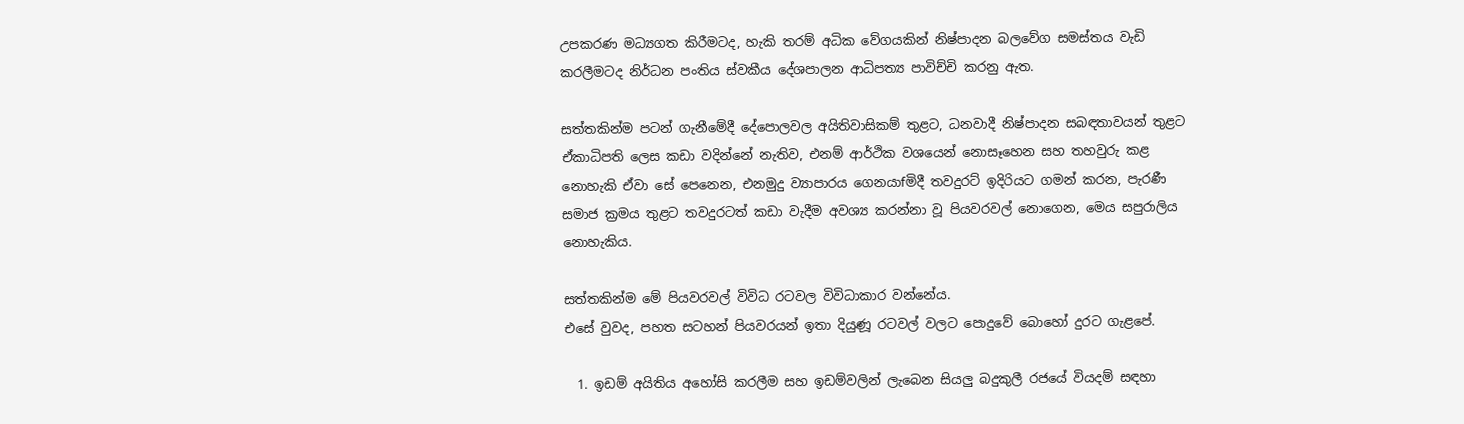උපකරණ මධ්‍යගත කිරීමටද, හැකි තරම් අධික වේගයකින් නිෂ්පාදන බලවේග සමස්තය වැඩි කරලීමටද නිර්ධන පංතිය ස්වකීය දේශපාලන ආධිපත්‍ය පාවිච්චි කරනු ඇත.

සත්තකින්ම පටන් ගැනීමේදී දේපොලවල අයිතිවාසිකම් තුළට, ධනවාදී නිෂ්පාදන සබඳතාවයන් තුළට ඒකාධිපති ලෙස කඩා වදින්නේ නැතිව, එනම් ආර්ථික වශයෙන් නොසෑහෙන සහ තහවුරු කළ නොහැකි ඒවා සේ පෙනෙන, එනමුදු ව්‍යාපාරය ගෙනයාfමිදී තවදුරට් ඉදිරියට ගමන් කරන, පැරණී සමාජ ක්‍රමය තුළට තවදුරටත් කඩා වැදීම අවශ්‍ය කරන්නා වූ පියවරවල් නොගෙන, මෙය සපුරාලිය නොහැකිය.

සත්තකින්ම මේ පියවරවල් විවිධ රටවල විවිධාකාර වන්නේය.
එසේ වුවද, පහත සටහන් පියවරයන් ඉතා දියුණූ රටවල් වලට පොදුවේ බොහෝ දුරට ගැළපේ.

  1. ඉඩම් අයිතිය අහෝසි කරලීම සහ ඉඩම්වලින් ලැබෙන සියලු බදුකුලී රජයේ වියදම් සඳහා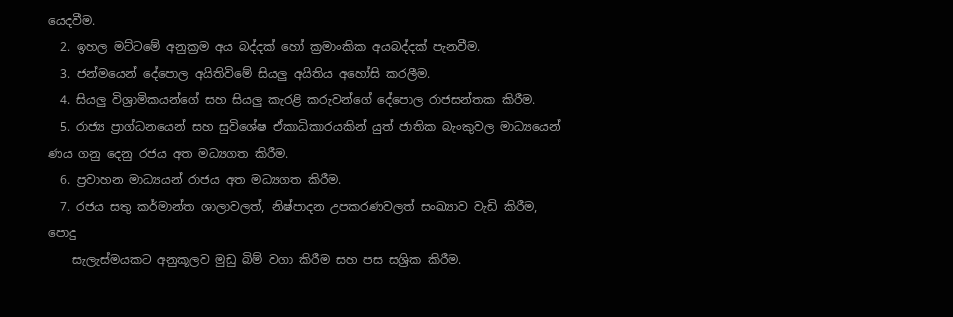යෙදවීම.
  2. ඉහල මට්ටමේ අනුක්‍රම අය බද්දක් හෝ ක්‍රමාංකික අයබද්දක් පැනවීම.
  3. ජන්මයෙන් දේපොල අයිතිවිමේ සියලු අයිතිය අහෝසි කරලීම.
  4. සියලු විශ්‍රාමිකයන්ගේ සහ සියලු කැරළි කරුවන්ගේ දේපොල රාජසන්තක කිරීම.
  5. රාජ්‍ය ප්‍රාග්ධනයෙන් සහ සුවිශේෂ ඒකාධිකාරයකින් යුත් ජාතික බැංකුවල මාධ්‍යයෙන් ණය ගනු දෙනු රජය අත මධ්‍යගත කිරීම.
  6. ප්‍රවාහන මාධ්‍යයන් රාජය අත මධ්‍යගත කිරීම.
  7. රජය සතු කර්මාන්ත ශාලාවලත්, නිෂ්පාදන උපකරණවලත් සංඛ්‍යාව වැඩි කිරීම, පොදු
    සැලැස්මයකට අනුකූලව මුඩු බිම් වගා කිරීම සහ පස සශ්‍රික කිරීම.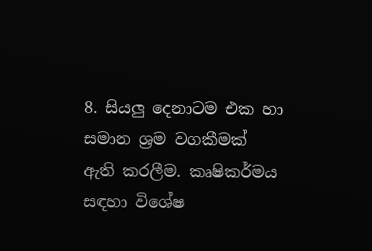8. සියලු දෙනාටම එක හා සමාන ශ්‍රම වගකීමක් ඇති කරලීම. කෘෂිකර්මය සඳහා විශේෂ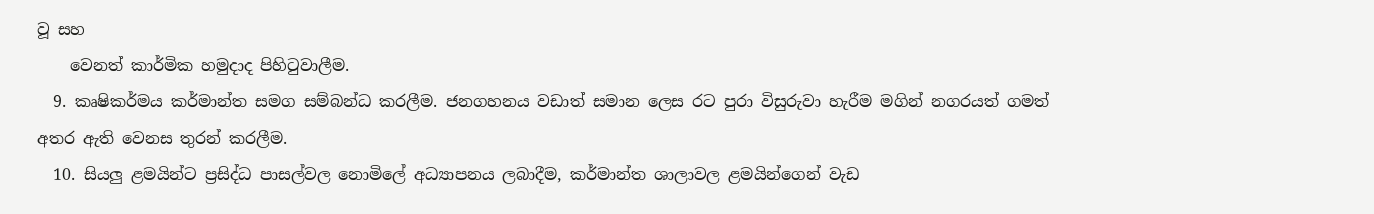වූ සහ
    වෙනත් කාර්මික හමුදාද පිහිටුවාලීම.
  9. කෘෂිකර්මය කර්මාන්ත සමග සම්බන්ධ කරලීම. ජනගහනය වඩාත් සමාන ලෙස රට පුරා විසුරුවා හැරීම මගින් නගරයත් ගමත් අතර ඇති වෙනස තුරන් කරලීම.
  10. සියලු ළමයින්ට ප්‍රසිද්ධ පාසල්වල නොමිලේ අධ්‍යාපනය ලබාදීම, කර්මාන්ත ශාලාවල ළමයින්ගෙන් වැඩ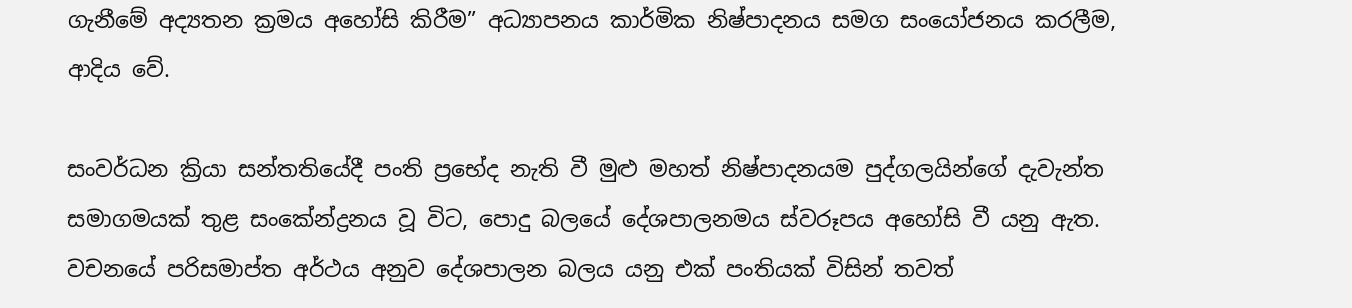ගැනීමේ අද්‍යතන ක්‍රමය අහෝසි කිරීම” අධ්‍යාපනය කාර්මික නිෂ්පාදනය සමග සංයෝජනය කරලීම, ආදිය වේ.

සංවර්ධන ක්‍රියා සන්තතියේදී පංති ප්‍රභේද නැති වී මුළු මහත් නිෂ්පාදනයම පුද්ගලයින්ගේ දැවැන්ත
සමාගමයක් තුළ සංකේන්ද්‍රනය වූ විට, පොදු බලයේ දේශපාලනමය ස්වරූපය අහෝසි වී යනු ඇත. වචනයේ පරිසමාප්ත අර්ථය අනුව දේශපාලන බලය යනු එක් පංතියක් විසින් තවත්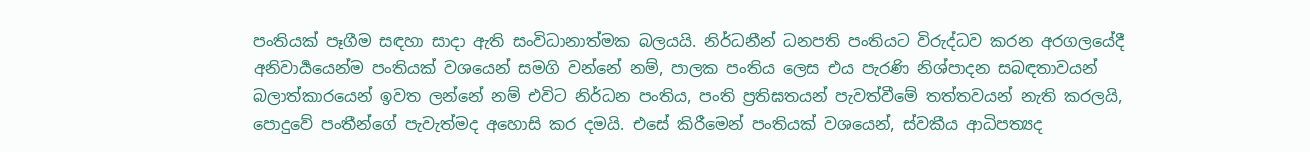පංතියක් පෑගීම සඳහා සාදා ඇති සංවිධානාත්මක බලයයි. නිර්ධනීන් ධනපති පංතියට විරුද්ධව කරන අරගලයේදී අනිවාර්‍යයෙන්ම පංතියක් වශයෙන් සමගි වන්නේ නම්, පාලක පංතිය ලෙස එය පැරණි නිශ්පාදන සබඳතාවයන් බලාත්කාරයෙන් ඉවත ලන්නේ නම් එවිට නිර්ධන පංතිය, පංති ප්‍රතිඝතයන් පැවත්වීමේ තත්තවයන් නැති කරලයි, පොදුවේ පංතීන්ගේ පැවැත්මද අහොසි කර දමයි. එසේ කිරීමෙන් පංතියක් වශයෙන්, ස්වකීය ආධිපත්‍යද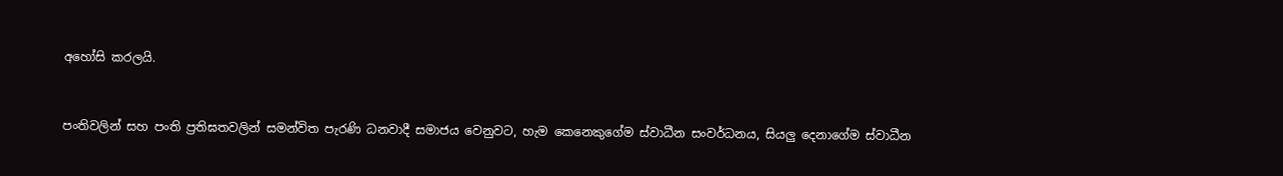අහෝසි කරලයි.


පංතිවලින් සහ පංති ප්‍රතිඝතවලින් සමන්විත පැරණි ධනවාදී සමාජය වෙනුවට, හැම කෙනෙකුගේම ස්වාධීන සංවර්ධනය, සියලු දෙනාගේම ස්වාධීන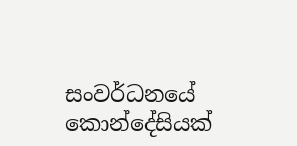සංවර්ධනයේ කොන්දේසියක්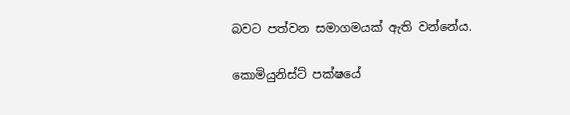බවට පත්වන සමාගමයක් ඇති වන්නේය.

කොමියුනිස්ට් පක්ෂයේ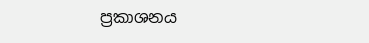ප්‍රකාශනය